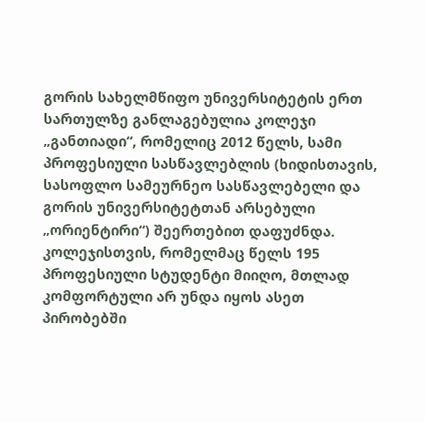გორის სახელმწიფო უნივერსიტეტის ერთ სართულზე განლაგებულია კოლეჯი „განთიადი“, რომელიც 2012 წელს, სამი პროფესიული სასწავლებლის (ხიდისთავის, სასოფლო სამეურნეო სასწავლებელი და გორის უნივერსიტეტთან არსებული „ორიენტირი“) შეერთებით დაფუძნდა. კოლეჯისთვის, რომელმაც წელს 195 პროფესიული სტუდენტი მიიღო, მთლად კომფორტული არ უნდა იყოს ასეთ პირობებში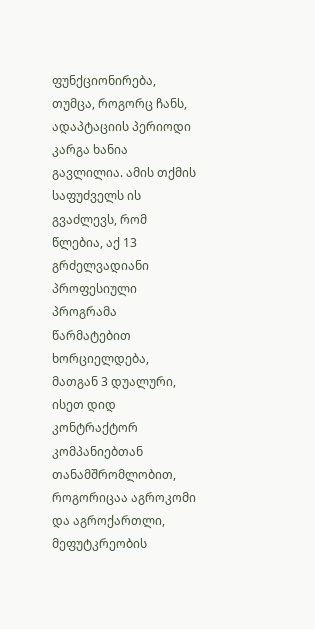ფუნქციონირება, თუმცა, როგორც ჩანს, ადაპტაციის პერიოდი კარგა ხანია გავლილია. ამის თქმის საფუძველს ის გვაძლევს, რომ წლებია, აქ 13 გრძელვადიანი პროფესიული პროგრამა წარმატებით ხორციელდება, მათგან 3 დუალური, ისეთ დიდ კონტრაქტორ კომპანიებთან თანამშრომლობით, როგორიცაა აგროკომი და აგროქართლი, მეფუტკრეობის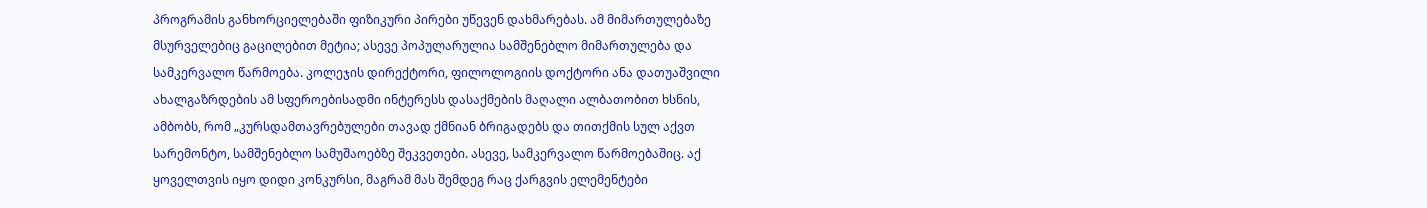პროგრამის განხორციელებაში ფიზიკური პირები უწევენ დახმარებას. ამ მიმართულებაზე მსურველებიც გაცილებით მეტია; ასევე პოპულარულია სამშენებლო მიმართულება და სამკერვალო წარმოება. კოლეჯის დირექტორი, ფილოლოგიის დოქტორი ანა დათუაშვილი ახალგაზრდების ამ სფეროებისადმი ინტერესს დასაქმების მაღალი ალბათობით ხსნის, ამბობს, რომ „კურსდამთავრებულები თავად ქმნიან ბრიგადებს და თითქმის სულ აქვთ სარემონტო, სამშენებლო სამუშაოებზე შეკვეთები. ასევე, სამკერვალო წარმოებაშიც. აქ ყოველთვის იყო დიდი კონკურსი, მაგრამ მას შემდეგ რაც ქარგვის ელემენტები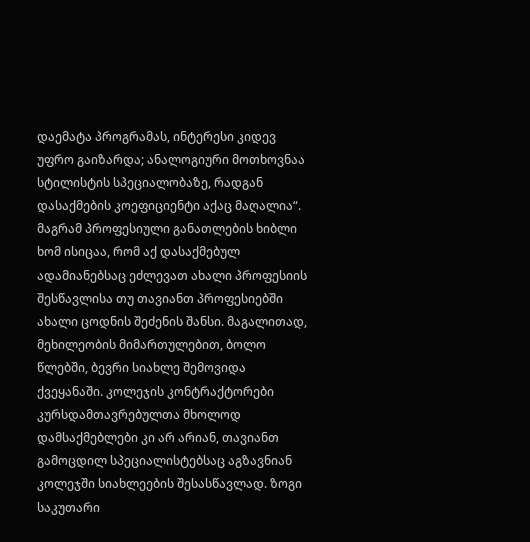დაემატა პროგრამას, ინტერესი კიდევ უფრო გაიზარდა; ანალოგიური მოთხოვნაა სტილისტის სპეციალობაზე, რადგან დასაქმების კოეფიციენტი აქაც მაღალია“.
მაგრამ პროფესიული განათლების ხიბლი ხომ ისიცაა, რომ აქ დასაქმებულ ადამიანებსაც ეძლევათ ახალი პროფესიის შესწავლისა თუ თავიანთ პროფესიებში ახალი ცოდნის შეძენის შანსი. მაგალითად, მეხილეობის მიმართულებით, ბოლო წლებში, ბევრი სიახლე შემოვიდა ქვეყანაში. კოლეჯის კონტრაქტორები კურსდამთავრებულთა მხოლოდ დამსაქმებლები კი არ არიან, თავიანთ გამოცდილ სპეციალისტებსაც აგზავნიან კოლეჯში სიახლეების შესასწავლად. ზოგი საკუთარი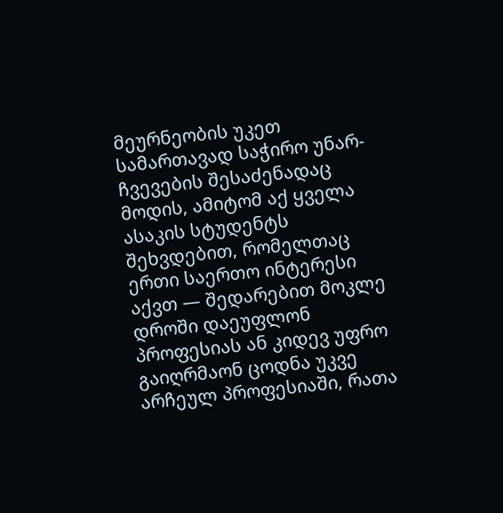მეურნეობის უკეთ სამართავად საჭირო უნარ-ჩვევების შესაძენადაც მოდის, ამიტომ აქ ყველა ასაკის სტუდენტს შეხვდებით, რომელთაც ერთი საერთო ინტერესი აქვთ — შედარებით მოკლე დროში დაეუფლონ პროფესიას ან კიდევ უფრო გაიღრმაონ ცოდნა უკვე არჩეულ პროფესიაში, რათა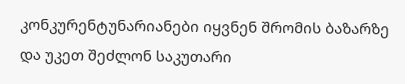კონკურენტუნარიანები იყვნენ შრომის ბაზარზე და უკეთ შეძლონ საკუთარი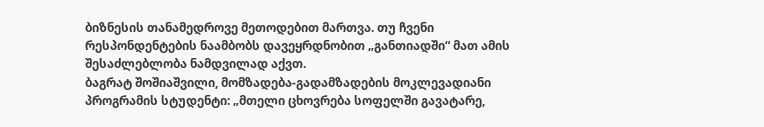ბიზნესის თანამედროვე მეთოდებით მართვა. თუ ჩვენი რესპონდენტების ნაამბობს დავეყრდნობით „განთიადში“ მათ ამის შესაძლებლობა ნამდვილად აქვთ.
ბაგრატ შოშიაშვილი, მომზადება-გადამზადების მოკლევადიანი პროგრამის სტუდენტი: „მთელი ცხოვრება სოფელში გავატარე,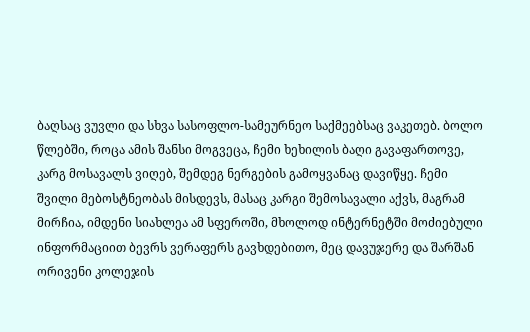ბაღსაც ვუვლი და სხვა სასოფლო-სამეურნეო საქმეებსაც ვაკეთებ. ბოლო წლებში, როცა ამის შანსი მოგვეცა, ჩემი ხეხილის ბაღი გავაფართოვე, კარგ მოსავალს ვიღებ, შემდეგ ნერგების გამოყვანაც დავიწყე. ჩემი შვილი მებოსტნეობას მისდევს, მასაც კარგი შემოსავალი აქვს, მაგრამ მირჩია, იმდენი სიახლეა ამ სფეროში, მხოლოდ ინტერნეტში მოძიებული ინფორმაციით ბევრს ვერაფერს გავხდებითო, მეც დავუჯერე და შარშან ორივენი კოლეჯის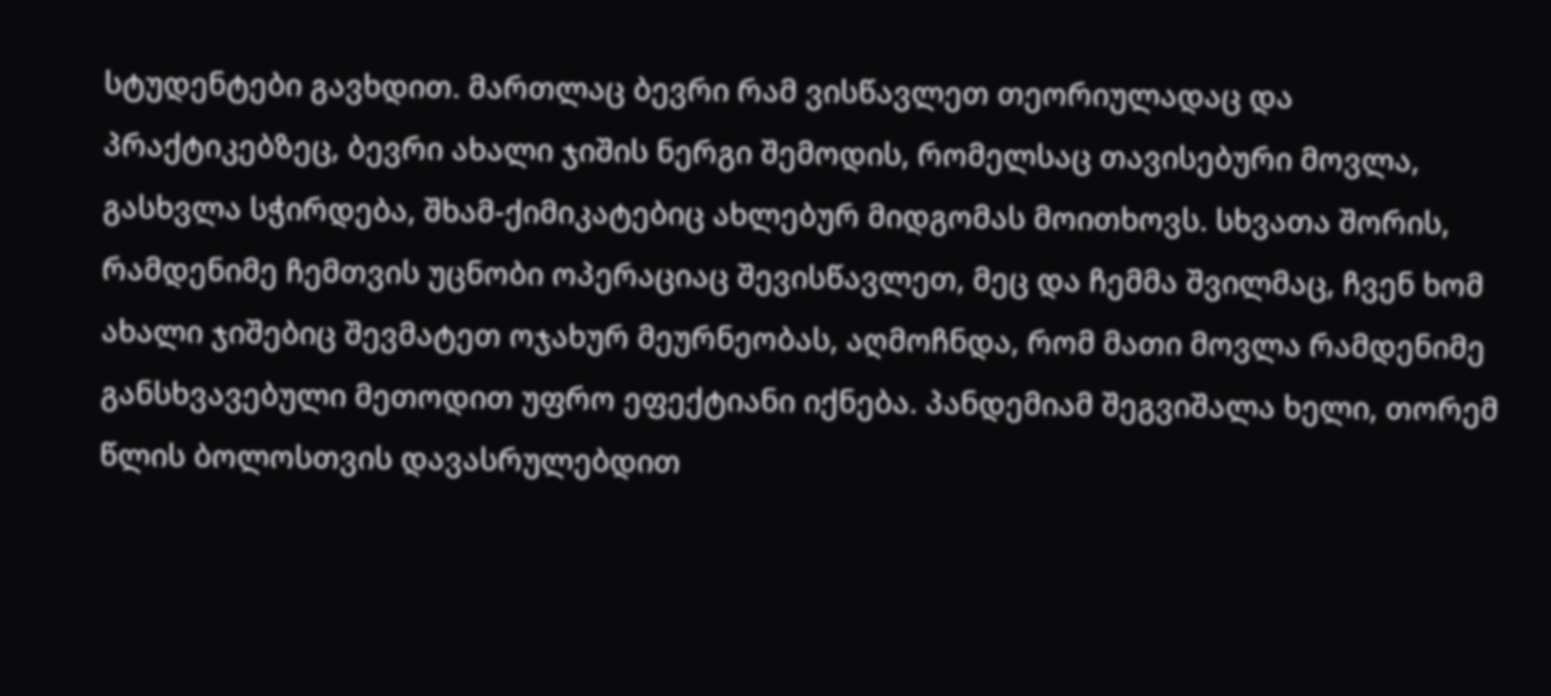სტუდენტები გავხდით. მართლაც ბევრი რამ ვისწავლეთ თეორიულადაც და პრაქტიკებზეც, ბევრი ახალი ჯიშის ნერგი შემოდის, რომელსაც თავისებური მოვლა, გასხვლა სჭირდება, შხამ-ქიმიკატებიც ახლებურ მიდგომას მოითხოვს. სხვათა შორის, რამდენიმე ჩემთვის უცნობი ოპერაციაც შევისწავლეთ, მეც და ჩემმა შვილმაც, ჩვენ ხომ ახალი ჯიშებიც შევმატეთ ოჯახურ მეურნეობას, აღმოჩნდა, რომ მათი მოვლა რამდენიმე განსხვავებული მეთოდით უფრო ეფექტიანი იქნება. პანდემიამ შეგვიშალა ხელი, თორემ წლის ბოლოსთვის დავასრულებდით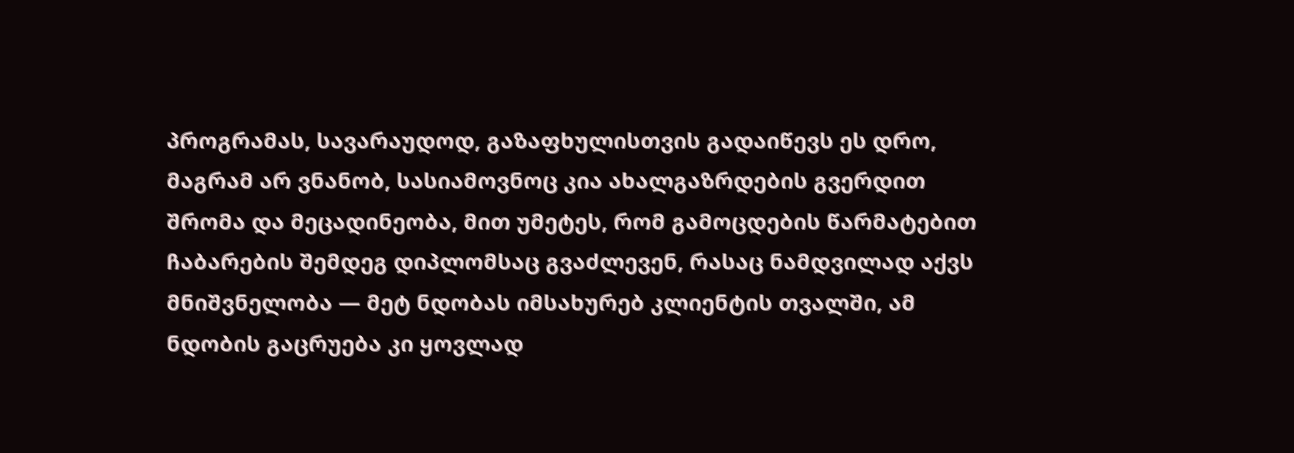პროგრამას, სავარაუდოდ, გაზაფხულისთვის გადაიწევს ეს დრო, მაგრამ არ ვნანობ, სასიამოვნოც კია ახალგაზრდების გვერდით შრომა და მეცადინეობა, მით უმეტეს, რომ გამოცდების წარმატებით ჩაბარების შემდეგ დიპლომსაც გვაძლევენ, რასაც ნამდვილად აქვს მნიშვნელობა — მეტ ნდობას იმსახურებ კლიენტის თვალში, ამ ნდობის გაცრუება კი ყოვლად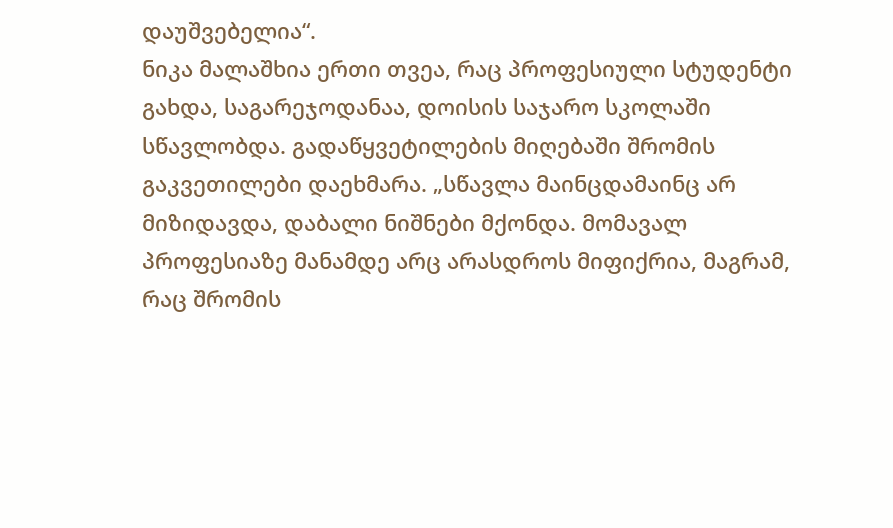დაუშვებელია“.
ნიკა მალაშხია ერთი თვეა, რაც პროფესიული სტუდენტი გახდა, საგარეჯოდანაა, დოისის საჯარო სკოლაში სწავლობდა. გადაწყვეტილების მიღებაში შრომის გაკვეთილები დაეხმარა. „სწავლა მაინცდამაინც არ მიზიდავდა, დაბალი ნიშნები მქონდა. მომავალ პროფესიაზე მანამდე არც არასდროს მიფიქრია, მაგრამ, რაც შრომის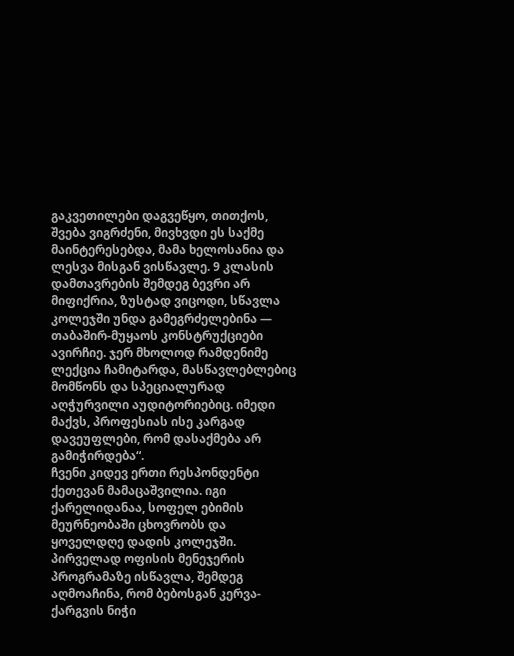გაკვეთილები დაგვეწყო, თითქოს, შვება ვიგრძენი, მივხვდი ეს საქმე მაინტერესებდა, მამა ხელოსანია და ლესვა მისგან ვისწავლე. 9 კლასის დამთავრების შემდეგ ბევრი არ მიფიქრია, ზუსტად ვიცოდი, სწავლა კოლეჯში უნდა გამეგრძელებინა — თაბაშირ-მუყაოს კონსტრუქციები ავირჩიე. ჯერ მხოლოდ რამდენიმე ლექცია ჩამიტარდა, მასწავლებლებიც მომწონს და სპეციალურად აღჭურვილი აუდიტორიებიც. იმედი მაქვს, პროფესიას ისე კარგად დავეუფლები, რომ დასაქმება არ გამიჭირდება“.
ჩვენი კიდევ ერთი რესპონდენტი ქეთევან მამაცაშვილია. იგი ქარელიდანაა, სოფელ ებიმის მეურნეობაში ცხოვრობს და ყოველდღე დადის კოლეჯში. პირველად ოფისის მენეჯერის პროგრამაზე ისწავლა, შემდეგ აღმოაჩინა, რომ ბებოსგან კერვა-ქარგვის ნიჭი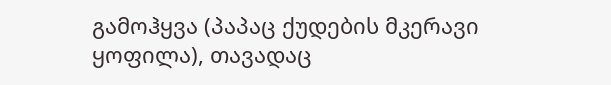გამოჰყვა (პაპაც ქუდების მკერავი ყოფილა), თავადაც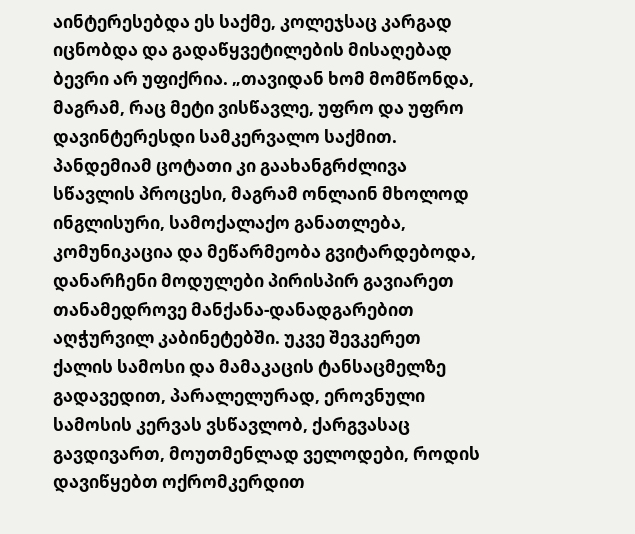აინტერესებდა ეს საქმე, კოლეჯსაც კარგად იცნობდა და გადაწყვეტილების მისაღებად ბევრი არ უფიქრია. „თავიდან ხომ მომწონდა, მაგრამ, რაც მეტი ვისწავლე, უფრო და უფრო დავინტერესდი სამკერვალო საქმით. პანდემიამ ცოტათი კი გაახანგრძლივა სწავლის პროცესი, მაგრამ ონლაინ მხოლოდ ინგლისური, სამოქალაქო განათლება, კომუნიკაცია და მეწარმეობა გვიტარდებოდა, დანარჩენი მოდულები პირისპირ გავიარეთ თანამედროვე მანქანა-დანადგარებით აღჭურვილ კაბინეტებში. უკვე შევკერეთ ქალის სამოსი და მამაკაცის ტანსაცმელზე გადავედით, პარალელურად, ეროვნული სამოსის კერვას ვსწავლობ, ქარგვასაც გავდივართ, მოუთმენლად ველოდები, როდის დავიწყებთ ოქრომკერდით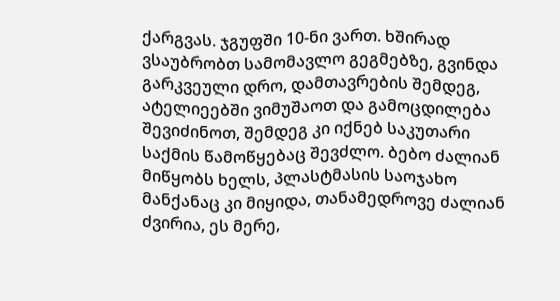ქარგვას. ჯგუფში 10-ნი ვართ. ხშირად ვსაუბრობთ სამომავლო გეგმებზე, გვინდა გარკვეული დრო, დამთავრების შემდეგ, ატელიეებში ვიმუშაოთ და გამოცდილება შევიძინოთ, შემდეგ კი იქნებ საკუთარი საქმის წამოწყებაც შევძლო. ბებო ძალიან მიწყობს ხელს, პლასტმასის საოჯახო მანქანაც კი მიყიდა, თანამედროვე ძალიან ძვირია, ეს მერე,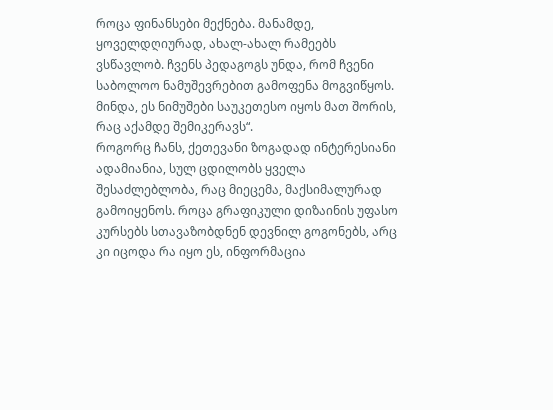როცა ფინანსები მექნება. მანამდე, ყოველდღიურად, ახალ-ახალ რამეებს ვსწავლობ. ჩვენს პედაგოგს უნდა, რომ ჩვენი საბოლოო ნამუშევრებით გამოფენა მოგვიწყოს. მინდა, ეს ნიმუშები საუკეთესო იყოს მათ შორის, რაც აქამდე შემიკერავს“.
როგორც ჩანს, ქეთევანი ზოგადად ინტერესიანი ადამიანია, სულ ცდილობს ყველა შესაძლებლობა, რაც მიეცემა, მაქსიმალურად გამოიყენოს. როცა გრაფიკული დიზაინის უფასო კურსებს სთავაზობდნენ დევნილ გოგონებს, არც კი იცოდა რა იყო ეს, ინფორმაცია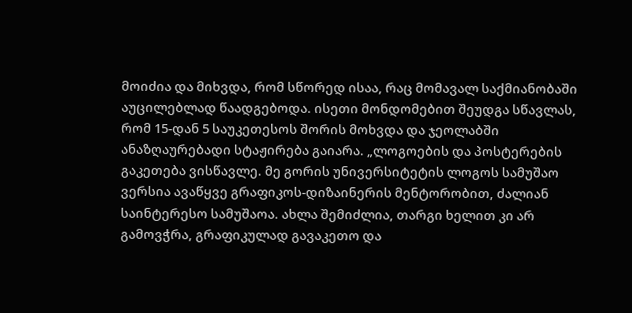მოიძია და მიხვდა, რომ სწორედ ისაა, რაც მომავალ საქმიანობაში აუცილებლად წაადგებოდა. ისეთი მონდომებით შეუდგა სწავლას, რომ 15-დან 5 საუკეთესოს შორის მოხვდა და ჯეოლაბში ანაზღაურებადი სტაჟირება გაიარა. „ლოგოების და პოსტერების გაკეთება ვისწავლე. მე გორის უნივერსიტეტის ლოგოს სამუშაო ვერსია ავაწყვე გრაფიკოს-დიზაინერის მენტორობით, ძალიან საინტერესო სამუშაოა. ახლა შემიძლია, თარგი ხელით კი არ გამოვჭრა, გრაფიკულად გავაკეთო და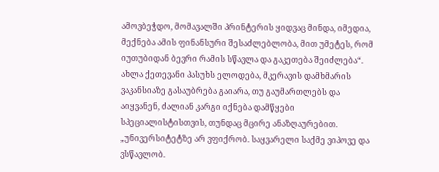ამოვბეჭდო, მომავალში პრინტერის ყიდვაც მინდა, იმედია, მექნება ამის ფინანსური შესაძლებლობა, მით უმეტეს, რომ იუთუბიდან ბევრი რამის სწავლა და გაკეთება შეიძლება“. ახლა ქეთევანი პასუხს ელოდება, მკერავის დამხმარის ვაკანსიაზე გასაუბრება გაიარა, თუ გაუმართლებს და აიყვანენ, ძალიან კარგი იქნება დამწყები სპეციალისტისთვის, თუნდაც მცირე ანაზღაურებით. „უნივერსიტეტზე არ ვფიქრობ. საყვარელი საქმე ვიპოვე და ვსწავლობ.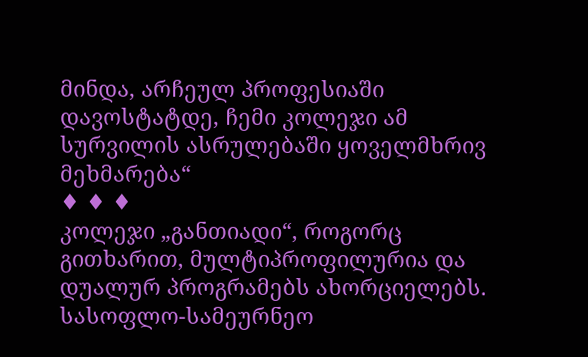მინდა, არჩეულ პროფესიაში დავოსტატდე, ჩემი კოლეჯი ამ სურვილის ასრულებაში ყოველმხრივ მეხმარება“
♦ ♦ ♦
კოლეჯი „განთიადი“, როგორც გითხარით, მულტიპროფილურია და დუალურ პროგრამებს ახორციელებს. სასოფლო-სამეურნეო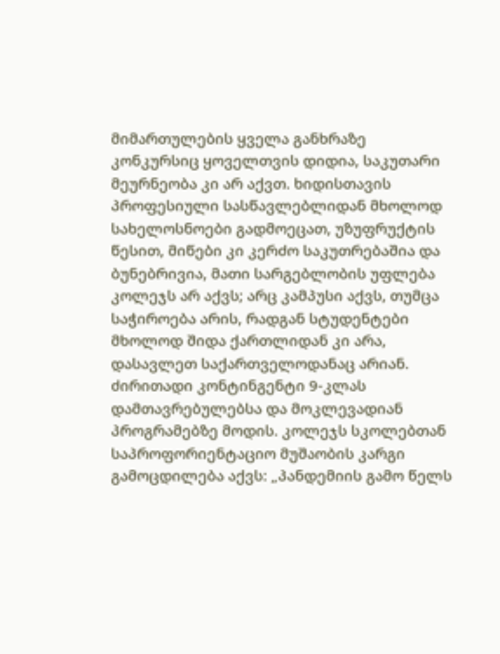მიმართულების ყველა განხრაზე კონკურსიც ყოველთვის დიდია, საკუთარი მეურნეობა კი არ აქვთ. ხიდისთავის პროფესიული სასწავლებლიდან მხოლოდ სახელოსნოები გადმოეცათ, უზუფრუქტის წესით, მიწები კი კერძო საკუთრებაშია და ბუნებრივია, მათი სარგებლობის უფლება კოლეჯს არ აქვს; არც კამპუსი აქვს, თუმცა საჭიროება არის, რადგან სტუდენტები მხოლოდ შიდა ქართლიდან კი არა, დასავლეთ საქართველოდანაც არიან. ძირითადი კონტინგენტი 9-კლას დამთავრებულებსა და მოკლევადიან პროგრამებზე მოდის. კოლეჯს სკოლებთან საპროფორიენტაციო მუშაობის კარგი გამოცდილება აქვს: „პანდემიის გამო წელს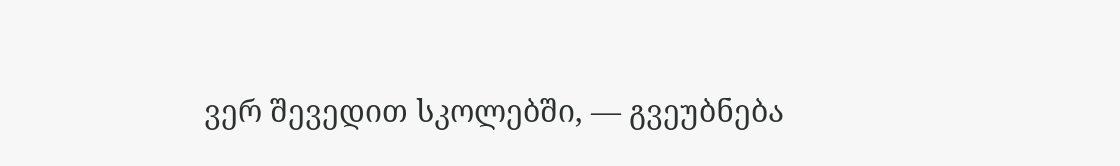ვერ შევედით სკოლებში, — გვეუბნება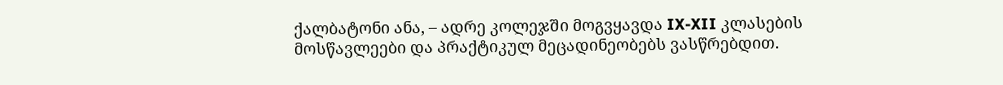ქალბატონი ანა, – ადრე კოლეჯში მოგვყავდა IX-XII კლასების მოსწავლეები და პრაქტიკულ მეცადინეობებს ვასწრებდით.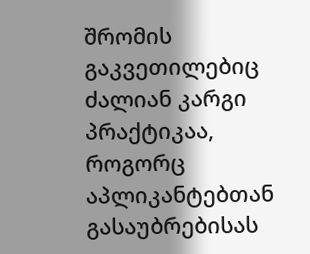შრომის გაკვეთილებიც ძალიან კარგი პრაქტიკაა, როგორც აპლიკანტებთან გასაუბრებისას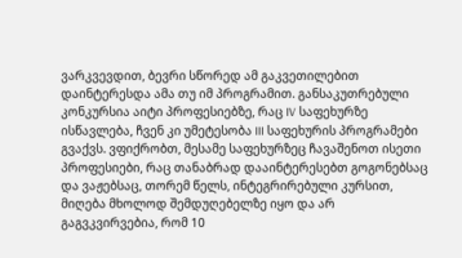ვარკვევდით, ბევრი სწორედ ამ გაკვეთილებით დაინტერესდა ამა თუ იმ პროგრამით. განსაკუთრებული კონკურსია აიტი პროფესიებზე, რაც IV საფეხურზე ისწავლება, ჩვენ კი უმეტესობა III საფეხურის პროგრამები გვაქვს. ვფიქრობთ, მესამე საფეხურზეც ჩავაშენოთ ისეთი პროფესიები, რაც თანაბრად დააინტერესებთ გოგონებსაც და ვაჟებსაც, თორემ წელს, ინტეგრირებული კურსით, მიღება მხოლოდ შემდუღებელზე იყო და არ გაგვკვირვებია, რომ 10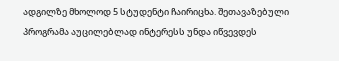ადგილზე მხოლოდ 5 სტუდენტი ჩაირიცხა. შეთავაზებული პროგრამა აუცილებლად ინტერესს უნდა იწვევდეს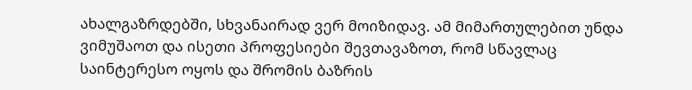ახალგაზრდებში, სხვანაირად ვერ მოიზიდავ. ამ მიმართულებით უნდა ვიმუშაოთ და ისეთი პროფესიები შევთავაზოთ, რომ სწავლაც საინტერესო ოყოს და შრომის ბაზრის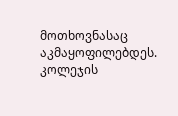მოთხოვნასაც აკმაყოფილებდეს. კოლეჯის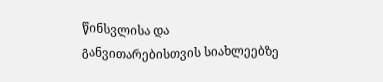წინსვლისა და განვითარებისთვის სიახლეებზე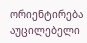ორიენტირება აუცილებელი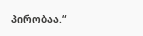პირობაა.“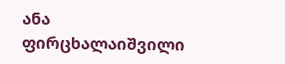ანა ფირცხალაიშვილი